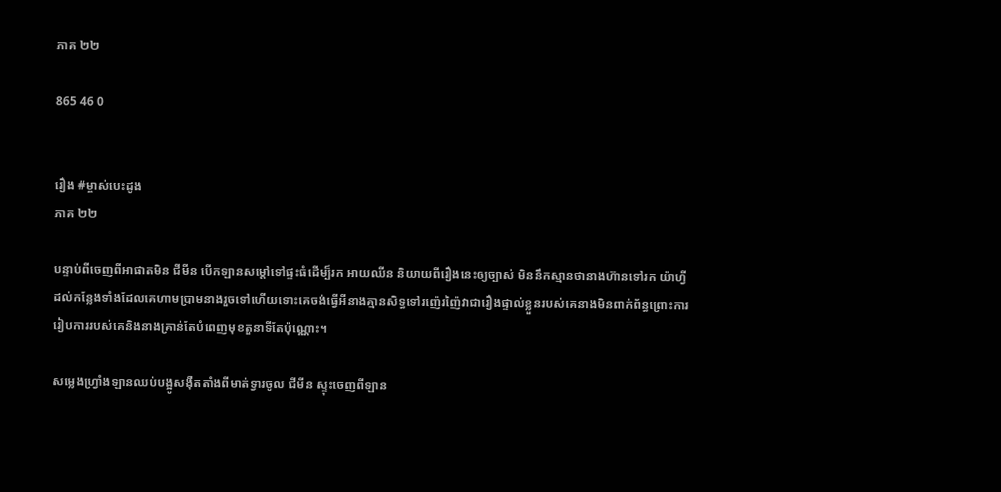ភាគ ២២

865 46 0


រឿង #ម្ចាស់បេះដូង
ភាគ ២២

បន្ទាប់ពីចេញពីអាផាតមិន ជីមីន បើកឡានសម្តៅទៅផ្ទះធំដើម្ប៏រក អាយឈីន និយាយពីរឿងនេះឲ្យច្បាស់ មិននឹកស្មានថានាងហ៊ានទៅរក យ៉ាហ្វី ដល់កន្លែងទាំងដែលគេហាមប្រាមនាងរួចទៅហើយទោះគេចង់ធ្វើអីនាងគ្មានសិទ្ធទៅរញ៉េរញ៉ៃវាជារឿងផ្ទាល់ខ្លួនរបស់គេនាងមិនពាក់ព័ន្ធព្រោះការរៀបការរបស់គេនិងនាងគ្រាន់តែបំពេញមុខតួនាទីតែប៉ុណ្ណោះ។

សម្លេងហ្រ្វាំងឡានឈប់បង្អូសងុឺតតាំងពីមាត់ទ្វារចូល ជីមីន ស្ទុះចេញពីឡាន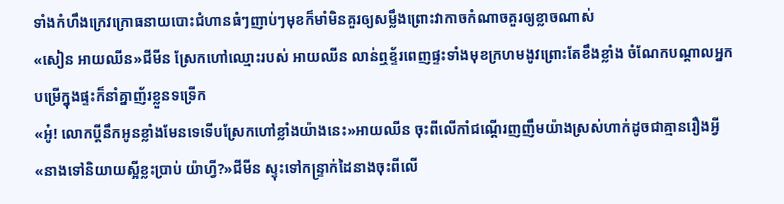ទាំងកំហឹងក្រេវក្រោធនាយបោះជំហានធំៗញាប់ៗមុខក៏មាំមិនគួរឲ្យសម្លឹងព្រោះវាកាចកំណាចគួរឲ្យខ្លាចណាស់
«សៀន អាយឈីន»ជីមីន ស្រែកហៅឈ្មោះរបស់ អាយឈីន លាន់ឮខ្ទ័រពេញផ្ទះទាំងមុខក្រហមងូវព្រោះតែខឹងខ្លាំង ចំណែកបណ្តាលអ្នកបម្រើក្នុងផ្ទះក៏នាំគ្នាញ័រខ្លួនទទ្រើក
«អូ៎! លោកប្តីនឹកអូនខ្លាំងមែនទេទើបស្រែកហៅខ្លាំងយ៉ាងនេះ»អាយឈីន ចុះពីលើកាំជណ្តើរញញឹមយ៉ាងស្រស់ហាក់ដូចជាគ្មានរឿងអ្វី
«នាងទៅនិយាយស្អីខ្លះប្រាប់ យ៉ាហ្វី?»ជីមីន ស្ទុះទៅកន្រ្ទាក់ដៃនាងចុះពីលើ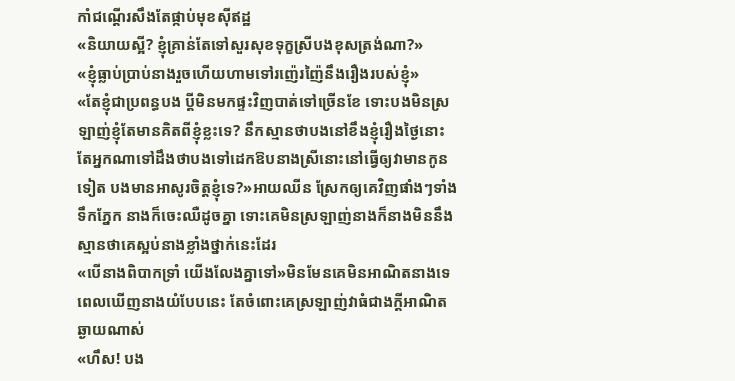កាំជណ្តើរសឹងតែផ្កាប់មុខសុីឥដ្ឋ
«និយាយស្អី? ខ្ញុំគ្រាន់តែទៅសួរសុខទុក្ខស្រីបងខុសត្រង់ណា?»
«ខ្ញុំធ្លាប់ប្រាប់នាងរួចហើយហាមទៅរញ៉េរញ៉ៃនឹងរឿងរបស់ខ្ញុំ»
«តែខ្ញុំជាប្រពន្ធបង ប្តីមិនមកផ្ទះវិញបាត់ទៅច្រើនខែ ទោះបងមិនស្រឡាញ់ខ្ញុំតែមានគិតពីខ្ញុំខ្លះទេ? នឹកស្មានថាបងនៅខឹងខ្ញុំរឿងថ្ងៃនោះតែអ្នកណាទៅដឹងថាបងទៅដេកឱបនាងស្រីនោះនៅធ្វើឲ្យវាមានកូនទៀត បងមានអាសូរចិត្តខ្ញុំទេ?»អាយឈីន ស្រែកឲ្យគេវិញផាំងៗទាំងទឹកភ្នែក នាងក៏ចេះឈឺដូចគ្នា ទោះគេមិនស្រឡាញ់នាងក៏នាងមិននឹងស្មានថាគេស្អប់នាងខ្លាំងថ្នាក់នេះដែរ
«បើនាងពិបាកទ្រាំ យើងលែងគ្នាទៅ»មិនមែនគេមិនអាណិតនាងទេពេលឃើញនាងយំបែបនេះ តែចំពោះគេស្រឡាញ់វាធំជាងក្តីអាណិតឆ្ងាយណាស់
«ហឹស! បង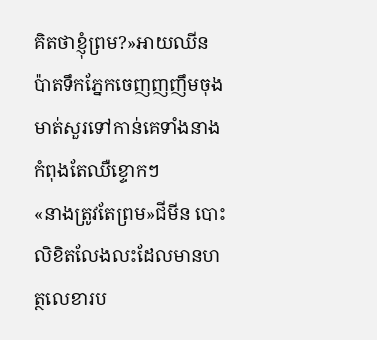គិតថាខ្ញុំព្រម?»អាយឈីន ប៉ាតទឹកភ្នែកចេញញញឹមចុងមាត់សួរទៅកាន់គេទាំងនាងកំពុងតែឈឺខ្ទោកៗ
«នាងត្រូវតែព្រម»ជីមីន បោះលិខិតលែងលះដែលមានហត្ថលេខារប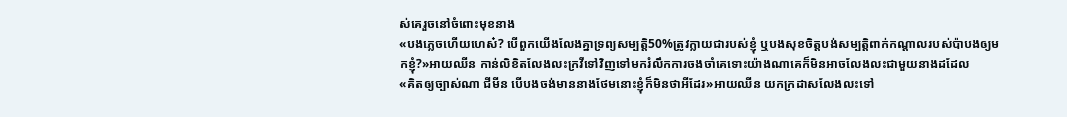ស់គេរួចនៅចំពោះមុខនាង
«បងភ្លេចហើយហេស៎? បើពួកយើងលែងគ្នាទ្រព្យសម្បត្តិ50%ត្រូវក្លាយជារបស់ខ្ញុំ ឬបងសុខចិត្តបង់សម្បត្តិពាក់កណ្តាលរបស់ប៉ាបងឲ្យមកខ្ញុំ?»អាយឈីន កាន់លិខិតលែងលះក្រវីទៅវិញទៅមករំលឹកការចងចាំគេទោះយ៉ាងណាគេក៏មិនអាចលែងលះជាមួយនាងដដែល
«គិតឲ្យច្បាស់ណា ជីមីន បើបងចង់មាននាងថែមនោះខ្ញុំក៏មិនថាអីដែរ»អាយឈីន យកក្រដាសលែងលះទៅ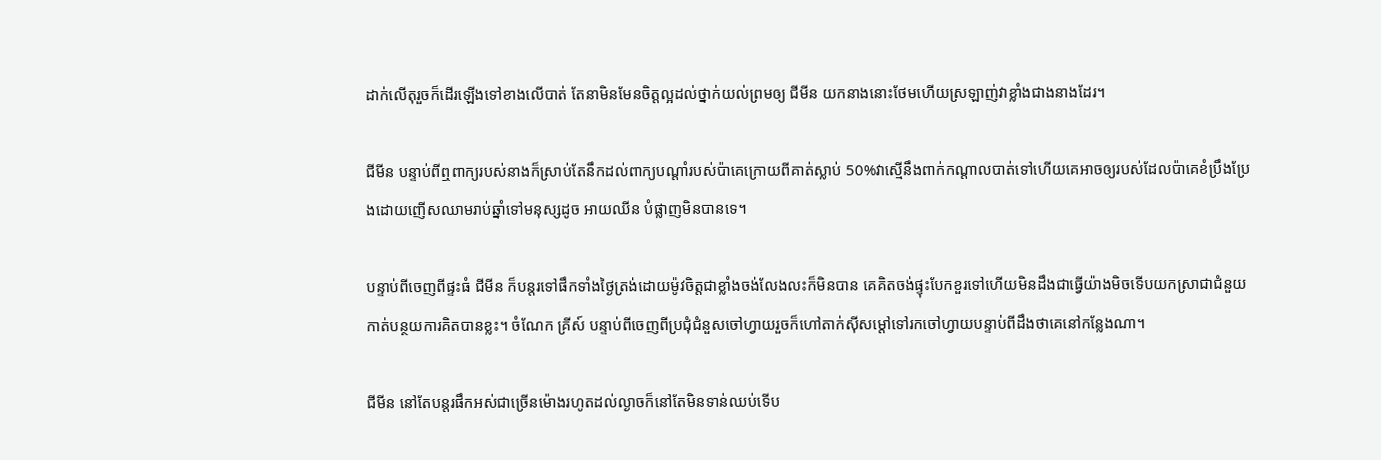ដាក់លើតុរួចក៏ដើរឡើងទៅខាងលើបាត់ តែនាមិនមែនចិត្តល្អដល់ថ្នាក់យល់ព្រមឲ្យ ជីមីន យកនាងនោះថែមហើយស្រឡាញ់វាខ្លាំងជាងនាងដែរ។

ជីមីន បន្ទាប់ពីឮពាក្យរបស់នាងក៏ស្រាប់តែនឹកដល់ពាក្យបណ្តាំរបស់ប៉ាគេក្រោយពីគាត់ស្លាប់ 50%វាស្មើនឹងពាក់កណ្តាលបាត់ទៅហើយគេអាចឲ្យរបស់ដែលប៉ាគេខំប្រឹងប្រែងដោយញើសឈាមរាប់ឆ្នាំទៅមនុស្សដូច អាយឈីន បំផ្លាញមិនបានទេ។

បន្ទាប់ពីចេញពីផ្ទះធំ ជីមីន ក៏បន្តរទៅផឹកទាំងថ្ងៃត្រង់ដោយម៉ូវចិត្តជាខ្លាំងចង់លែងលះក៏មិនបាន គេគិតចង់ផ្ទុះបែកខួរទៅហើយមិនដឹងជាធ្វើយ៉ាងមិចទើបយកស្រាជាជំនួយកាត់បន្ថយការគិតបានខ្លះ។ ចំណែក គ្រីស៍ បន្ទាប់ពីចេញពីប្រជុំជំនួសចៅហ្វាយរួចក៏ហៅតាក់សុីសម្តៅទៅរកចៅហ្វាយបន្ទាប់ពីដឹងថាគេនៅកន្លែងណា។

ជីមីន នៅតែបន្តរផឹកអស់ជាច្រើនម៉ោងរហូតដល់ល្ងាចក៏នៅតែមិនទាន់ឈប់ទើប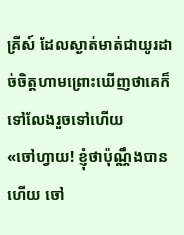គ្រីស៍ ដែលស្ងាត់មាត់ជាយូរដាច់ចិត្តហាមព្រោះឃើញថាគេក៏ទៅលែងរួចទៅហើយ
«ចៅហ្វាយ! ខ្ញុំថាប៉ុណ្ណឹងបានហើយ ចៅ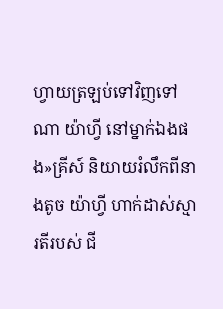ហ្វាយត្រឡប់ទៅវិញទៅណា យ៉ាហ្វី នៅម្នាក់ឯងផង»គ្រីស៍ និយាយរំលឹកពីនាងតូច យ៉ាហ្វី ហាក់ដាស់ស្មារតីរបស់ ជី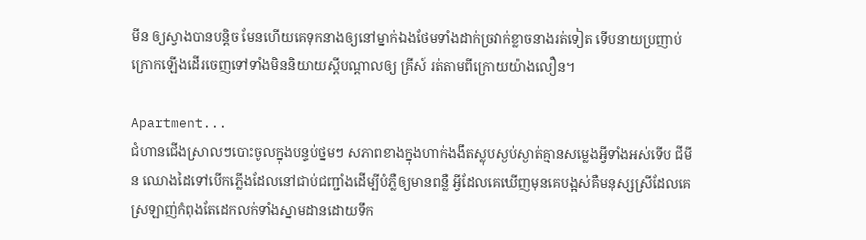មីន ឲ្យស្វាងបានបន្តិច មែនហើយគេទុកនាងឲ្យនៅម្នាក់ឯងថែមទាំងដាក់ច្រវាក់ខ្លាចនាងរត់ទៀត ទើបនាយប្រញាប់ក្រោកឡើងដើរចេញទៅទាំងមិននិយាយស្តីបណ្តាលឲ្យ គ្រីស៍ រត់តាមពីក្រោយយ៉ាងលឿន។

Apartment...
ជំហានជើងស្រាលៗបោះចូលក្នុងបន្ទប់ថ្នមៗ សភាពខាងក្នុងហាក់ងងឹតស្លុបស្ងប់ស្ងាត់គ្មានសម្លេងអ្វីទាំងអស់ទើប ជីមីន ឈោងដៃទៅបើកភ្លើងដែលនៅជាប់ជញ្ជាំងដើម្បីបំភ្លឺឲ្យមានពន្លឺ អ្វីដែលគេឃើញមុនគេបង្អស់គឺមនុស្សស្រីដែលគេស្រឡាញ់កំពុងតែដេកលក់ទាំងស្នាមដានដោយទឹក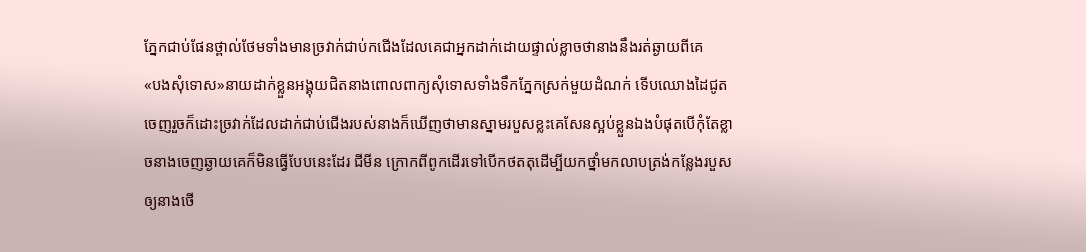ភ្នែកជាប់ផែនថ្ពាល់ថែមទាំងមានច្រវាក់ជាប់កជើងដែលគេជាអ្នកដាក់ដោយផ្ទាល់ខ្លាចថានាងនឹងរត់ឆ្ងាយពីគេ
«បងសុំទោស»នាយដាក់ខ្លួនអង្គុយជិតនាងពោលពាក្យសុំទោសទាំងទឹកភ្នែកស្រក់មួយដំណក់ ទើបឈោងដៃជូតចេញរួចក៏ដោះច្រវាក់ដែលដាក់ជាប់ជើងរបស់នាងក៏ឃើញថាមានស្នាមរបួសខ្លះគេសែនស្អប់ខ្លួនឯងបំផុតបើកុំតែខ្លាចនាងចេញឆ្ងាយគេក៏មិនធ្វើបែបនេះដែរ ជីមីន ក្រោកពីពូកដើរទៅបើកថតតុដើម្បីយកថ្នាំមកលាបត្រង់កន្លែងរបួសឲ្យនាងថើ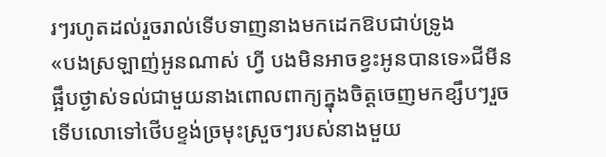រៗរហូតដល់រួចរាល់ទើបទាញនាងមកដេកឱបជាប់ទ្រូង
«បងស្រឡាញ់អូនណាស់ ហ្វី បងមិនអាចខ្វះអូនបានទេ»ជីមីន ផ្អឹបថ្ងាស់ទល់ជាមួយនាងពោលពាក្យក្នុងចិត្តចេញមកខ្សឹបៗរួចទើបលោទៅថើបខ្ទង់ច្រមុះស្រួចៗរបស់នាងមួយ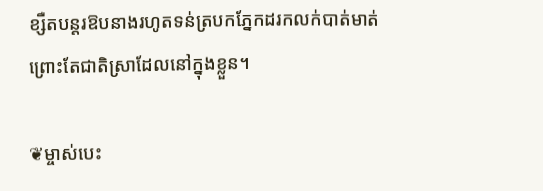ខ្សឺតបន្តរឱបនាងរហូតទន់ត្របកភ្នែកដរកលក់បាត់មាត់ព្រោះតែជាតិស្រាដែលនៅក្នុងខ្លួន។

❦ម្ចាស់បេះ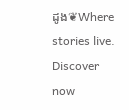ដូង❦Where stories live. Discover now